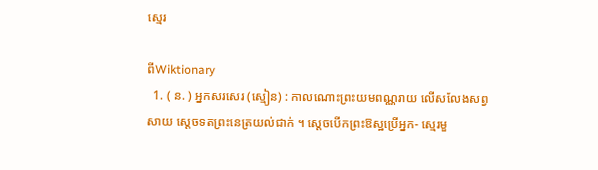ស្មេរ

ពីWiktionary
  1. ( ន. ) អ្នកសរសេរ (ស្មៀន) : កាលណោះព្រះយមពណ្ណរាយ លើសលែងសព្វសាយ ស្ដេចទតព្រះនេត្រយល់ជាក់ ។ ស្ដេចបើកព្រះឱស្ឋប្រើអ្នក- ស្មេរមួ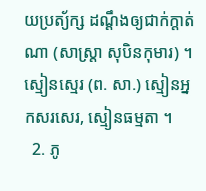យប្រត្យ័ក្ស ដណ្ដឹងឲ្យជាក់ក្តាត់ណា (សាស្រ្តា សុបិនកុមារ) ។ ស្មៀនស្មេរ (ព. សា.) ស្មៀនអ្នកសរសេរ, ស្មៀនធម្មតា ។
  2. ភូ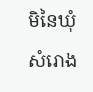មិនៃឃុំសំរោង